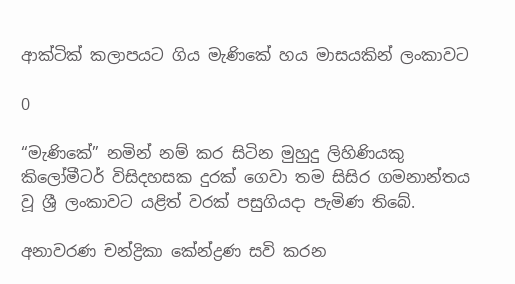ආක්ටික් කලාපයට ගිය මැණිකේ හය මාසයකින් ලංකාවට

0

“මැණිකේ‍” නමින් නම් කර සිටින මුහුදු ලිහිණියකු කිලෝමීටර් විසිදහසක දුරක් ගෙවා තම සිසිර ගමනාන්තය වූ ශ්‍රී ලංකාවට යළිත් වරක් පසුගියදා පැමිණ තිබේ.

අනාවරණ චන්ද්‍රිකා කේන්ද්‍රණ සවි කරන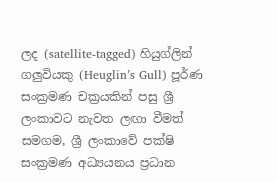ලද (satellite-tagged) හියුග්ලින් ගලුවියකු (Heuglin’s Gull) පූර්ණ සංක්‍රමණ චක්‍රයකින් පසු ශ්‍රී ලංකාවට නැවත ලඟා වීමත් සමගම, ශ්‍රී ලංකාවේ පක්ෂි සංක්‍රමණ අධ්‍යයනය ප්‍රධාන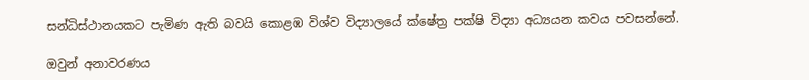සන්ධිස්ථානයකට පැමිණ ඇති බවයි කොළඹ විශ්ව විද්‍යාලයේ ක්ෂේත්‍ර පක්ෂි විද්‍යා අධ්‍යයන කවය පවසන්නේ.

ඔවුන් අනාවරණය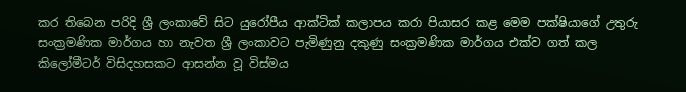කර තිබෙන පරිදි ශ්‍රී ලංකාවේ සිට යුරෝපීය ආක්ටික් කලාපය කරා පියාසර කළ මෙම පක්ෂියාගේ උතුරු සංක්‍රමණික මාර්ගය හා නැවත ශ්‍රී ලංකාවට පැමිණුනු දකුණු සංක්‍රමණික මාර්ගය එක්ව ගත් කල කිලෝමීටර් විසිදහසකට ආසන්න වූ විස්මය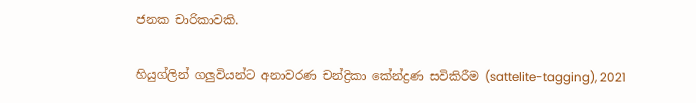ජනක චාරිකාවකි.

හියුග්ලින් ගලුවියන්ට අනාවරණ චන්ද්‍රිකා කේන්ද්‍රණ සවිකිරීම (sattelite-tagging), 2021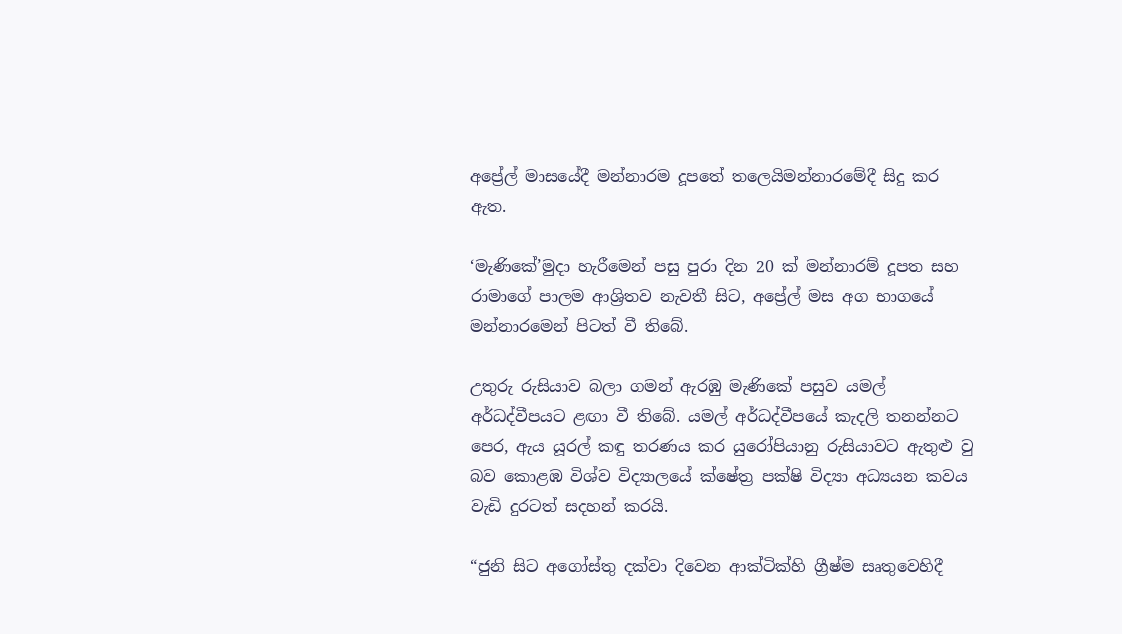අප්‍රේල් මාසයේදී මන්නාරම දූපතේ තලෙයිමන්නාරමේදී සිදු කර ඇත.

‘මැණිකේ’මුදා හැරීමෙන් පසු පුරා දින 20 ක් මන්නාරම් දූපත සහ රාමාගේ පාලම ආශ්‍රිතව නැවතී සිට, අප්‍රේල් මස අග භාගයේ මන්නාරමෙන් පිටත් වී තිබේ.

උතුරු රුසියාව බලා ගමන් ඇරඹු මැණිකේ පසුව යමල් අර්ධද්වීපයට ළඟා වී තිබේ. යමල් අර්ධද්වීපයේ කැදලි තනන්නට පෙර, ඇය යූරල් කඳු තරණය කර යුරෝපියානු රුසියාවට ඇතුළු වු බව කොළඹ විශ්ව විද්‍යාලයේ ක්ෂේත්‍ර පක්ෂි විද්‍යා අධ්‍යයන කවය වැඩි දුරටත් සදහන් කරයි.

“ජුනි සිට අගෝස්තු දක්වා දිවෙන ආක්ටික්හි ග්‍රීෂ්ම සෘතුවෙහිදී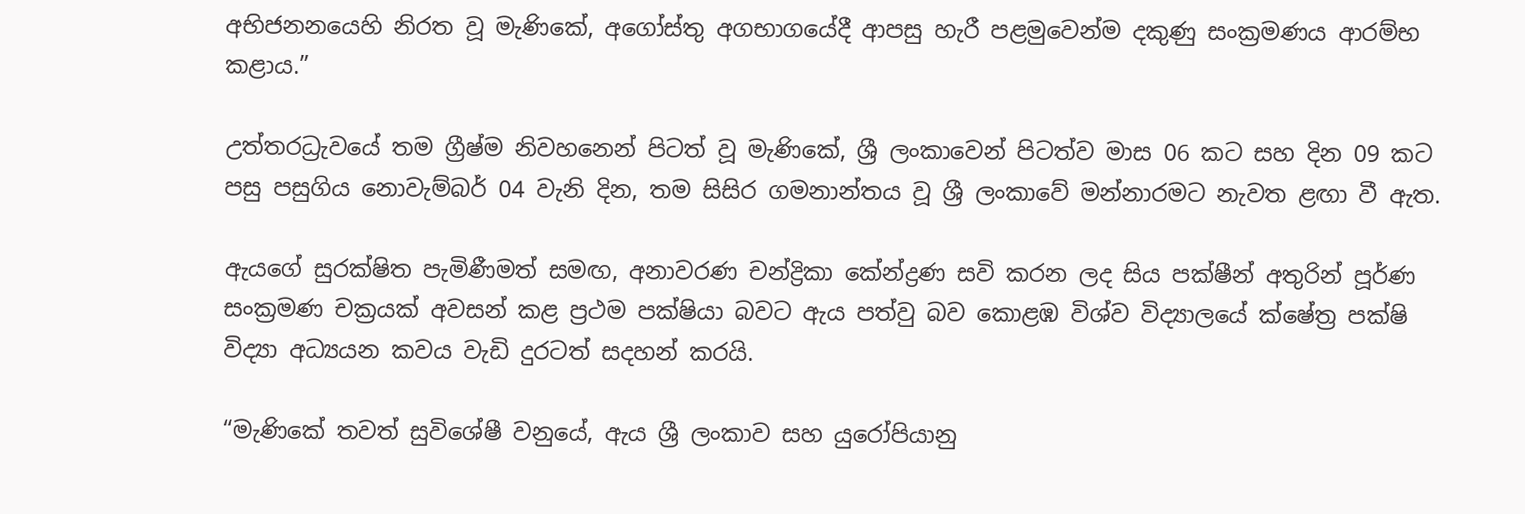අභිජනනයෙහි නිරත වූ මැණිකේ, අගෝස්තු අගභාගයේදී ආපසු හැරී පළමුවෙන්ම දකුණු සංක්‍රමණය ආරම්භ කළාය.”

උත්තරධ්‍රැවයේ තම ග්‍රීෂ්ම නිවහනෙන් පිටත් වූ මැණිකේ, ශ්‍රී ලංකාවෙන් පිටත්ව මාස 06 කට සහ දින 09 කට පසු පසුගිය නොවැම්බර් 04 වැනි දින, තම සිසිර ගමනාන්තය වූ ශ්‍රී ලංකාවේ මන්නාරමට නැවත ළඟා වී ඇත.

ඇයගේ සුරක්ෂිත පැමිණීමත් සමඟ, අනාවරණ චන්ද්‍රිකා කේන්ද්‍රණ සවි කරන ලද සිය පක්ෂීන් අතුරින් පූර්ණ සංක්‍රමණ චක්‍රයක් අවසන් කළ ප්‍රථම පක්ෂියා බවට ඇය පත්වු බව කොළඹ විශ්ව විද්‍යාලයේ ක්ෂේත්‍ර පක්ෂි විද්‍යා අධ්‍යයන කවය වැඩි දුරටත් සදහන් කරයි.

“මැණිකේ තවත් සුවිශේෂී වනුයේ, ඇය ශ්‍රී ලංකාව සහ යුරෝපියානු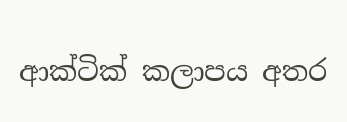ආක්ටික් කලාපය අතර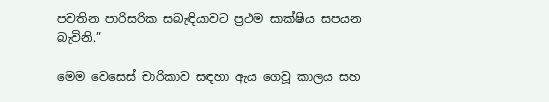පවතින පාරිසරික සබැඳියාවට ප්‍රථම සාක්ෂිය සපයන බැවිනි.”

මෙම වෙසෙස් චාරිකාව සඳහා ඇය ගෙවූ කාලය සහ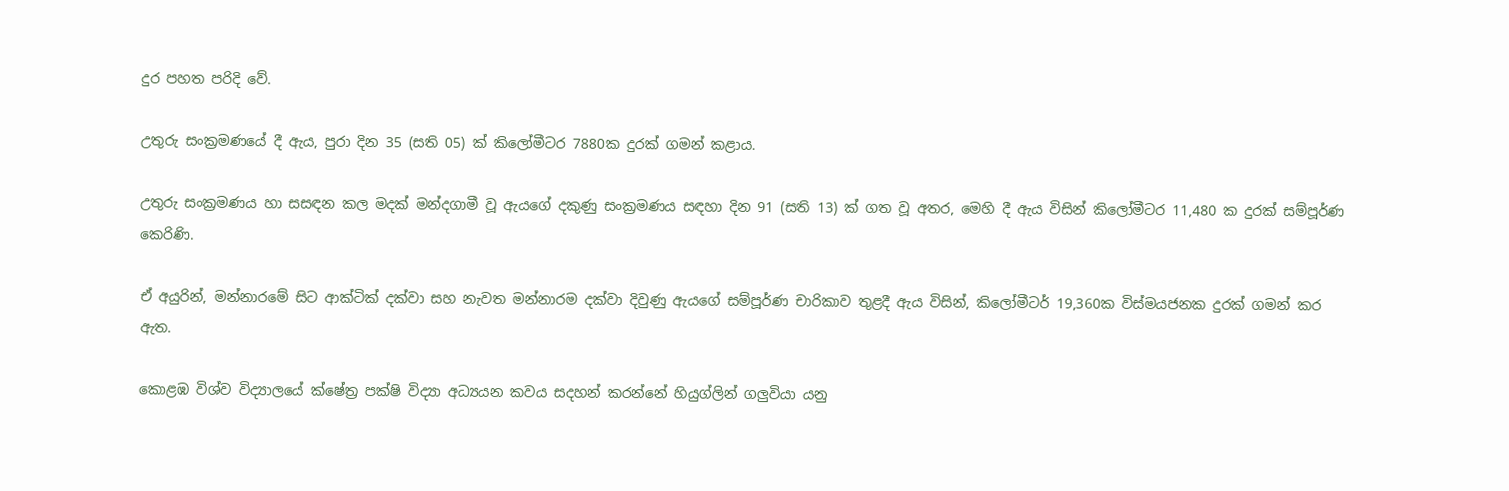දුර පහත පරිදි වේ.

උතුරු සංක්‍රමණයේ දී ඇය, පුරා දින 35 (සති 05) ක් කිලෝමීටර 7880ක දුරක් ගමන් කළාය.

උතුරු සංක්‍රමණය හා සසඳන කල මදක් මන්දගාමී වූ ඇයගේ දකුණු සංක්‍රමණය සඳහා දින 91 (සති 13) ක් ගත වූ අතර, මෙහි දී ඇය විසින් කිලෝමීටර 11,480 ක දුරක් සම්පූර්ණ කෙරිණි.

ඒ අයුරින්, මන්නාරමේ සිට ආක්ටික් දක්වා සහ නැවත මන්නාරම දක්වා දිවුණු ඇයගේ සම්පූර්ණ චාරිකාව තුළදී ඇය විසින්, කිලෝමීටර් 19,360ක විස්මයජනක දුරක් ගමන් කර ඇත.

කොළඹ විශ්ව විද්‍යාලයේ ක්ෂේත්‍ර පක්ෂි විද්‍යා අධ්‍යයන කවය සදහන් කරන්නේ හියුග්ලින් ගලුවියා යනු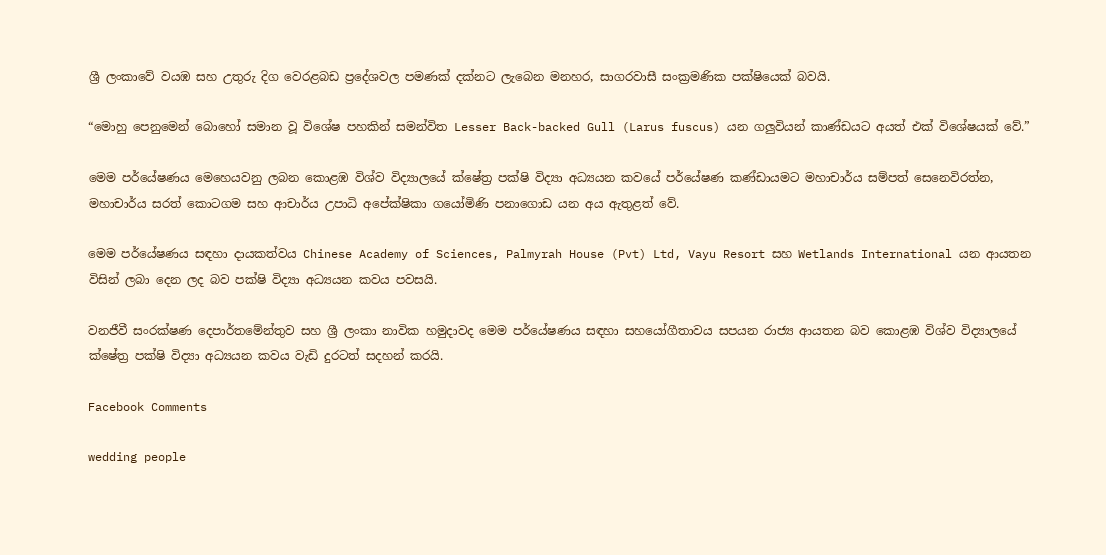ශ්‍රී ලංකාවේ වයඹ සහ උතුරු දිග වෙරළබඩ ප්‍රදේශවල පමණක් දක්නට ලැබෙන මනහර, සාගරවාසී සංක්‍රමණික පක්ෂියෙක් බවයි.

“මොහු පෙනුමෙන් බොහෝ සමාන වූ විශේෂ පහකින් සමන්විත Lesser Back-backed Gull (Larus fuscus) යන ගලුවියන් කාණ්ඩයට අයත් එක් විශේෂයක් වේ.”

මෙම පර්යේෂණය මෙහෙයවනු ලබන කොළඹ විශ්ව විද්‍යාලයේ ක්ෂේත්‍ර පක්ෂි විද්‍යා අධ්‍යයන කවයේ පර්යේෂණ කණ්ඩායමට මහාචාර්ය සම්පත් සෙනෙවිරත්න, මහාචාර්ය සරත් කොටගම සහ ආචාර්ය උපාධි අපේක්ෂිකා ගයෝමිණි පනාගොඩ යන අය ඇතුළත් වේ.

මෙම පර්යේෂණය සඳහා දායකත්වය Chinese Academy of Sciences, Palmyrah House (Pvt) Ltd, Vayu Resort සහ Wetlands International යන ආයතන විසින් ලබා දෙන ලද බව පක්ෂි විද්‍යා අධ්‍යයන කවය පවසයි.

වනජීවී සංරක්ෂණ දෙපාර්තමේන්තුව සහ ශ්‍රී ලංකා නාවික හමුදාවද මෙම පර්යේෂණය සඳහා සහයෝගීතාවය සපයන රාජ්‍ය ආයතන බව කොළඹ විශ්ව විද්‍යාලයේ ක්ෂේත්‍ර පක්ෂි විද්‍යා අධ්‍යයන කවය වැඩි දුරටත් සදහන් කරයි.

Facebook Comments

wedding people